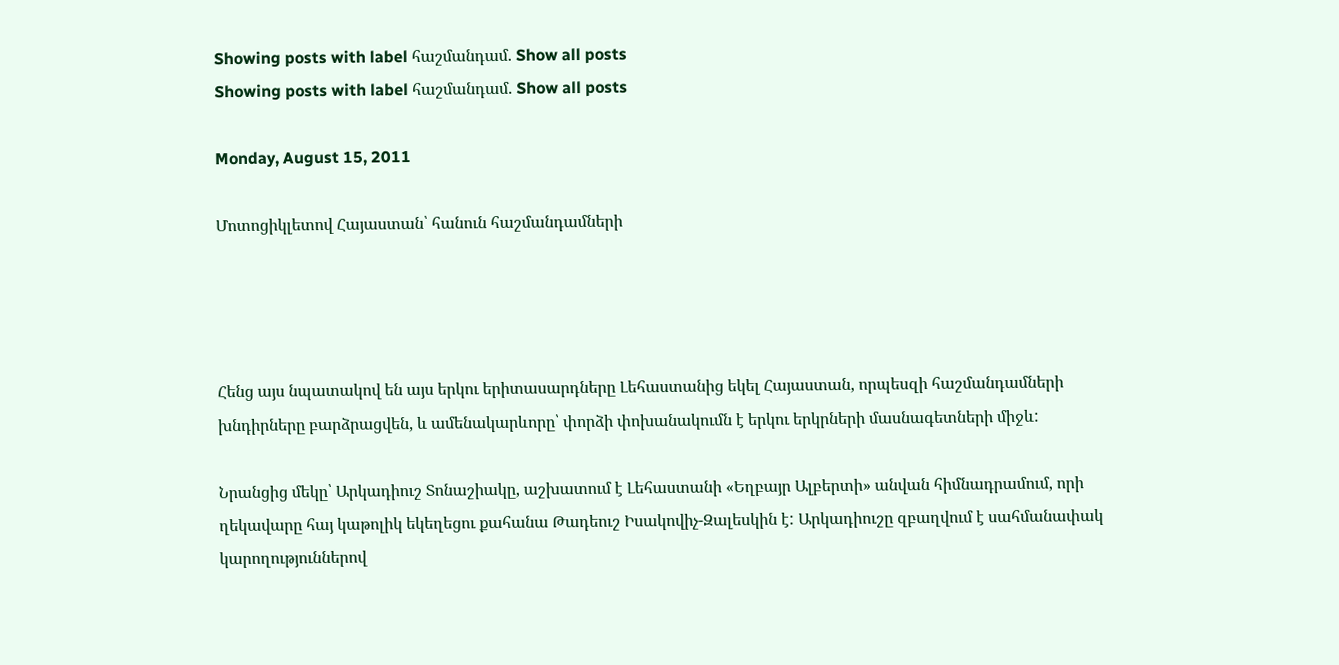Showing posts with label հաշմանդամ. Show all posts
Showing posts with label հաշմանդամ. Show all posts

Monday, August 15, 2011

Մոտոցիկլետով Հայաստան՝ հանուն հաշմանդամների




Հենց այս նպատակով են այս երկու երիտասարդները Լեհաստանից եկել Հայաստան, որպեսզի հաշմանդամների խնդիրները բարձրացվեն, և ամենակարևորը՝ փորձի փոխանակումն է երկու երկրների մասնագետների միջև:

Նրանցից մեկը՝ Արկադիուշ Տոնաշիակը, աշխատում է Լեհաստանի «Եղբայր Ալբերտի» անվան հիմնադրամում, որի ղեկավարը հայ կաթոլիկ եկեղեցու քահանա Թադեուշ Իսակովիչ-Զալեսկին է: Արկադիուշը զբաղվում է սահմանափակ կարողություններով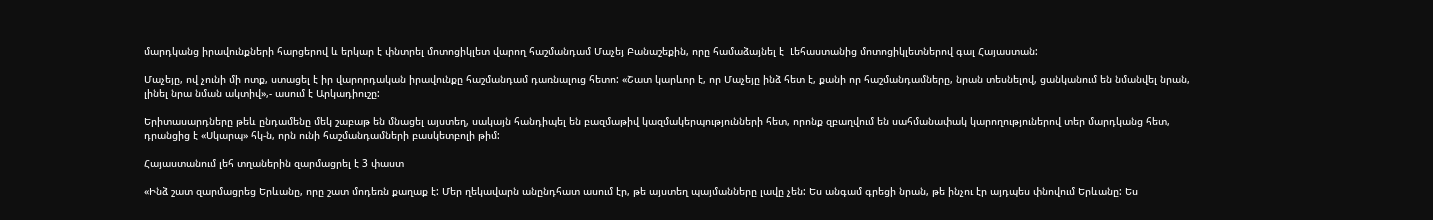մարդկանց իրավունքների հարցերով և երկար է փնտրել մոտոցիկլետ վարող հաշմանդամ Մաչեյ Բանաշեքին, որը համաձայնել է  Լեհաստանից մոտոցիկլետներով գալ Հայաստան:

Մաչեյը, ով չունի մի ոտք, ստացել է իր վարորդական իրավունքը հաշմանդամ դառնալուց հետո: «Շատ կարևոր է, որ Մաչեյը ինձ հետ է, քանի որ հաշմանդամները, նրան տեսնելով, ցանկանում են նմանվել նրան, լինել նրա նման ակտիվ»,- ասում է Արկադիուշը:

Երիտասարդները թեև ընդամենը մեկ շաբաթ են մնացել այստեղ, սակայն հանդիպել են բազմաթիվ կազմակերպությունների հետ, որոնք զբաղվում են սահմանափակ կարողություներով տեր մարդկանց հետ, դրանցից է «Սկարպ» հկ-ն, որն ունի հաշմանդամների բասկետբոլի թիմ:

Հայաստանում լեհ տղաներին զարմացրել է 3 փաստ

«Ինձ շատ զարմացրեց Երևանը, որը շատ մոդեռն քաղաք է: Մեր ղեկավարն անընդհատ ասում էր, թե այստեղ պայմանները լավը չեն: Ես անգամ գրեցի նրան, թե ինչու էր այդպես փնովում Երևանը: Ես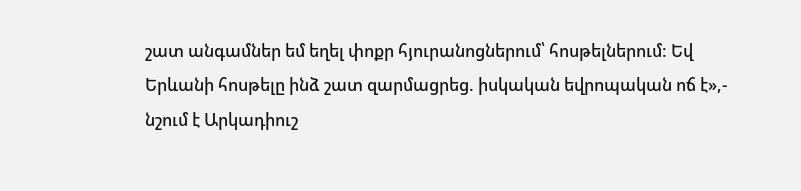շատ անգամներ եմ եղել փոքր հյուրանոցներում՝ հոսթելներում: Եվ Երևանի հոսթելը ինձ շատ զարմացրեց. իսկական եվրոպական ոճ է»,- նշում է Արկադիուշ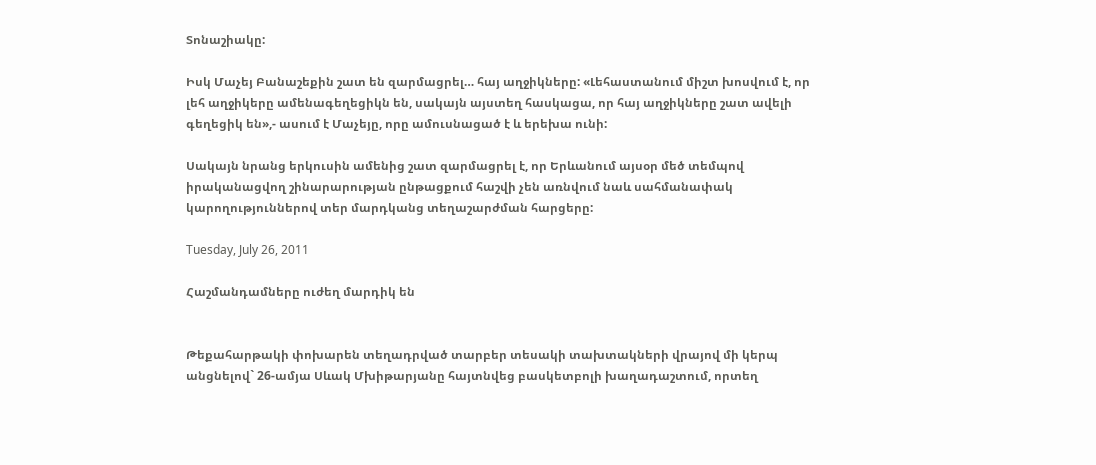Տոնաշիակը:

Իսկ Մաչեյ Բանաշեքին շատ են զարմացրել… հայ աղջիկները: «Լեհաստանում միշտ խոսվում է, որ լեհ աղջիկերը ամենագեղեցիկն են, սակայն այստեղ հասկացա, որ հայ աղջիկները շատ ավելի գեղեցիկ են»,- ասում է Մաչեյը, որը ամուսնացած է և երեխա ունի:

Սակայն նրանց երկուսին ամենից շատ զարմացրել է, որ Երևանում այսօր մեծ տեմպով իրականացվող շինարարության ընթացքում հաշվի չեն առնվում նաև սահմանափակ կարողություններով տեր մարդկանց տեղաշարժման հարցերը:

Tuesday, July 26, 2011

Հաշմանդամները ուժեղ մարդիկ են


Թեքահարթակի փոխարեն տեղադրված տարբեր տեսակի տախտակների վրայով մի կերպ անցնելով` 26-ամյա Սևակ Մխիթարյանը հայտնվեց բասկետբոլի խաղադաշտում, որտեղ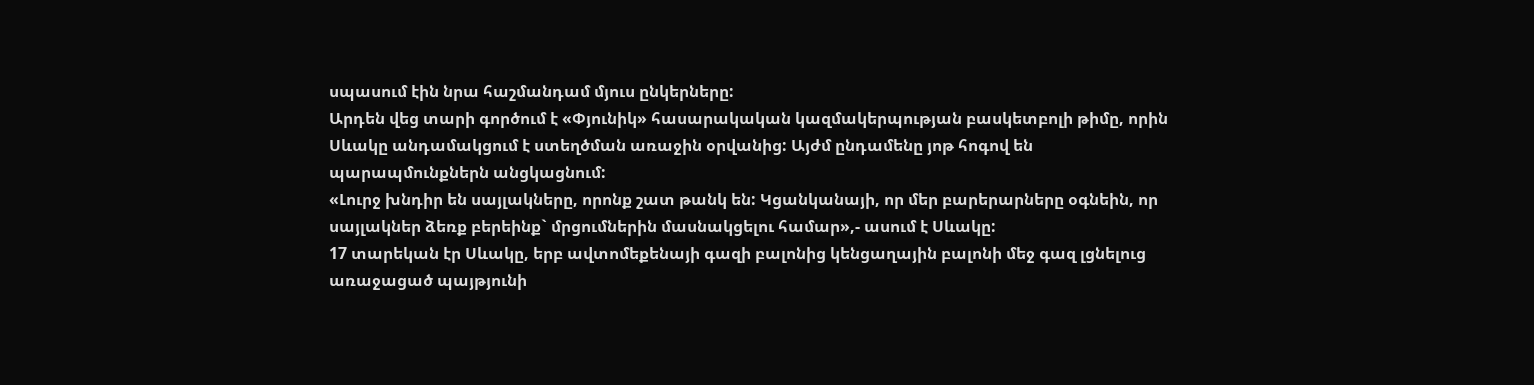սպասում էին նրա հաշմանդամ մյուս ընկերները:
Արդեն վեց տարի գործում է «Փյունիկ» հասարակական կազմակերպության բասկետբոլի թիմը, որին Սևակը անդամակցում է ստեղծման առաջին օրվանից: Այժմ ընդամենը յոթ հոգով են պարապմունքներն անցկացնում:
«Լուրջ խնդիր են սայլակները, որոնք շատ թանկ են: Կցանկանայի, որ մեր բարերարները օգնեին, որ սայլակներ ձեռք բերեինք` մրցումներին մասնակցելու համար»,- ասում է Սևակը:
17 տարեկան էր Սևակը, երբ ավտոմեքենայի գազի բալոնից կենցաղային բալոնի մեջ գազ լցնելուց առաջացած պայթյունի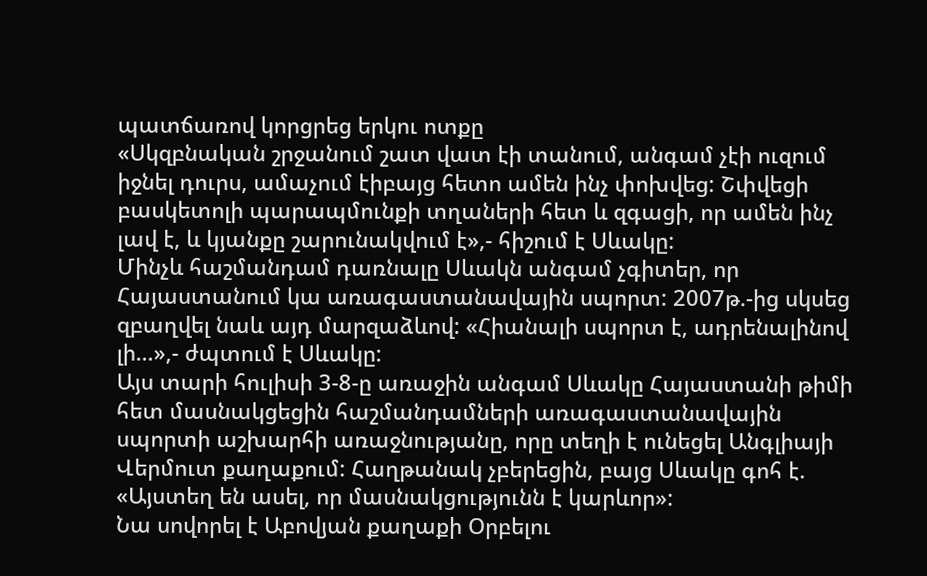պատճառով կորցրեց երկու ոտքը
«Սկզբնական շրջանում շատ վատ էի տանում, անգամ չէի ուզում իջնել դուրս, ամաչում էիբայց հետո ամեն ինչ փոխվեց: Շփվեցի բասկետոլի պարապմունքի տղաների հետ և զգացի, որ ամեն ինչ լավ է, և կյանքը շարունակվում է»,- հիշում է Սևակը:
Մինչև հաշմանդամ դառնալը Սևակն անգամ չգիտեր, որ Հայաստանում կա առագաստանավային սպորտ: 2007թ.-ից սկսեց զբաղվել նաև այդ մարզաձևով: «Հիանալի սպորտ է, ադրենալինով լի…»,- ժպտում է Սևակը:
Այս տարի հուլիսի 3-8-ը առաջին անգամ Սևակը Հայաստանի թիմի հետ մասնակցեցին հաշմանդամների առագաստանավային սպորտի աշխարհի առաջնությանը, որը տեղի է ունեցել Անգլիայի Վերմուտ քաղաքում: Հաղթանակ չբերեցին, բայց Սևակը գոհ է. «Այստեղ են ասել, որ մասնակցությունն է կարևոր»:
Նա սովորել է Աբովյան քաղաքի Օրբելու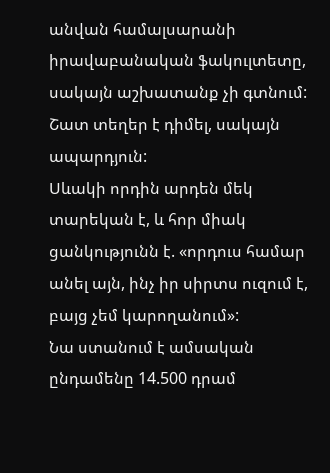անվան համալսարանի իրավաբանական ֆակուլտետը, սակայն աշխատանք չի գտնում: Շատ տեղեր է դիմել, սակայն ապարդյուն:
Սևակի որդին արդեն մեկ տարեկան է, և հոր միակ ցանկությունն է. «որդուս համար անել այն, ինչ իր սիրտս ուզում է, բայց չեմ կարողանում»:
Նա ստանում է ամսական ընդամենը 14.500 դրամ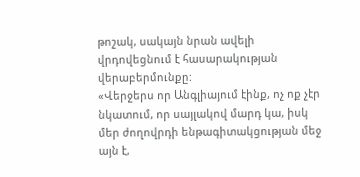թոշակ, սակայն նրան ավելի վրդովեցնում է հասարակության վերաբերմունքը:
«Վերջերս որ Անգլիայում էինք, ոչ ոք չէր նկատում, որ սայլակով մարդ կա, իսկ մեր ժողովրդի ենթագիտակցության մեջ այն է,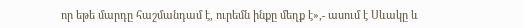որ եթե մարդը հաշմանդամ է, ուրեմն ինքը մեղք է»,- ասում է Սևակը և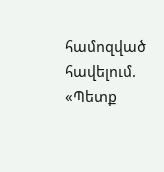համոզված հավելում. «Պետք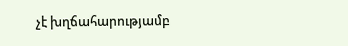չէ խղճահարությամբ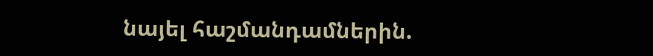նայել հաշմանդամներին.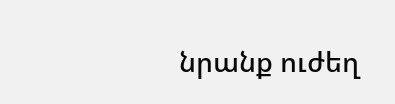նրանք ուժեղ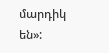մարդիկ են»: